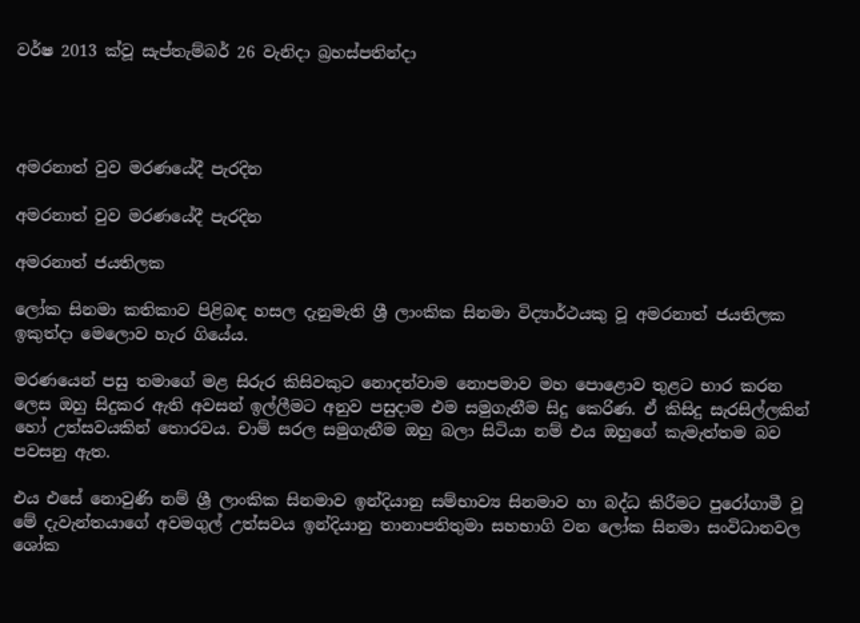වර්ෂ 2013 ක්වූ සැප්තැම්බර් 26 වැනිදා බ්‍රහස්පතින්දා




අමරනාත් වුව මරණයේදී පැරදින

අමරනාත් වුව මරණයේදී පැරදින

අමරනාත් ජයතිලක

ලෝක සිනමා කතිකාව පිළිබඳ හසල දැනුමැති ශ්‍රී ලාංකික සිනමා විද්‍යාර්ථයකු වූ අමරනාත් ජයතිලක ඉකුත්දා මෙලොව හැර ගියේය.

මරණයෙන් පසු තමාගේ මළ සිරුර කිසිවකුට නොදන්වාම නොපමාව මහ පොළොව තුළට භාර කරන ලෙස ඔහු සිදුකර ඇති අවසන් ඉල්ලීමට අනුව පසුදාම එම සමුගැනීම සිදු කෙරිණ. ඒ කිසිදු සැරසිල්ලකින් හෝ උත්සවයකින් තොරවය. චාම් සරල සමුගැනීම ඔහු බලා සිටියා නම් එය ඔහුගේ කැමැත්තම බව පවසනු ඇත.

එය එසේ නොවුණි නම් ශ්‍රී ලාංකික සිනමාව ඉන්දියානු සම්භාව්‍ය සිනමාව හා බද්ධ කිරීමට පුරෝගාමී වූ මේ දැවැන්තයාගේ අවමගුල් උත්සවය ඉන්දියානු තානාපතිතුමා සහභාගි වන ලෝක සිනමා සංවිධානවල ශෝක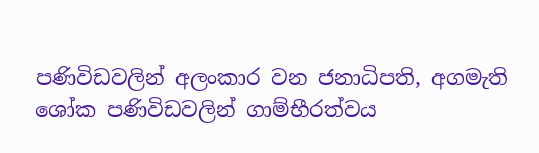පණිවිඩවලින් අලංකාර වන ජනාධිපති, අගමැති ශෝක පණිවිඩවලින් ගාම්භීරත්වය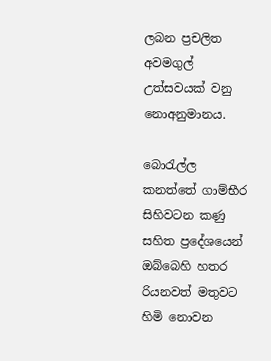ලබන ප්‍රචලිත අවමගුල් උත්සවයක් වනු නොඅනුමානය.

බොරැල්ල කනත්තේ ගාම්භීර සිහිවටන කණු සහිත ප්‍රදේශයෙන් ඔබ්බෙහි හතර රියනවත් මතුවට හිමි නොවන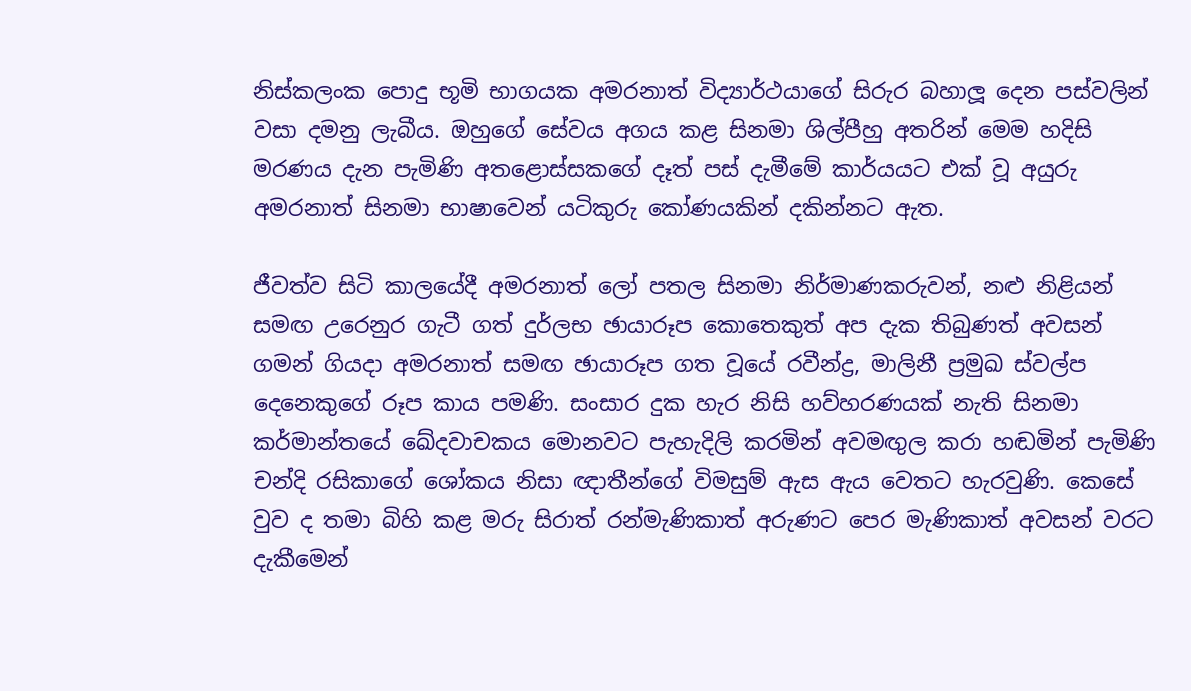නිස්කලංක පොදු භූමි භාගයක අමරනාත් විද්‍යාර්ථයාගේ සිරුර බහාලූ දෙන පස්වලින් වසා දමනු ලැබීය. ඔහුගේ සේවය අගය කළ සිනමා ශිල්පීහු අතරින් මෙම හදිසි මරණය දැන පැමිණි අතළොස්සකගේ දෑත් පස් දැමීමේ කාර්යයට එක් වූ අයුරු අමරනාත් සිනමා භාෂාවෙන් යටිකුරු කෝණයකින් දකින්නට ඇත.

ජීවත්ව සිටි කාලයේදී අමරනාත් ලෝ පතල සිනමා නිර්මාණකරුවන්, නළු නිළියන් සමඟ උරෙනුර ගැටී ගත් දුර්ලභ ඡායාරූප කොතෙකුත් අප දැක තිබුණත් අවසන් ගමන් ගියදා අමරනාත් සමඟ ඡායාරූප ගත වූයේ රවීන්ද්‍ර, මාලිනී ප්‍රමුඛ ස්වල්ප දෙනෙකුගේ රූප කාය පමණි. සංසාර දුක හැර නිසි හව්හරණයක් නැති සිනමා කර්මාන්තයේ ඛේදවාචකය මොනවට පැහැදිලි කරමින් අවමඟුල කරා හඬමින් පැමිණි චන්දි රසිකාගේ ශෝකය නිසා ඥාතීන්ගේ විමසුම් ඇස ඇය වෙතට හැරවුණි. කෙසේ වුව ද තමා බිහි කළ මරු සිරාත් රන්මැණිකාත් අරුණට පෙර මැණිකාත් අවසන් වරට දැකීමෙන්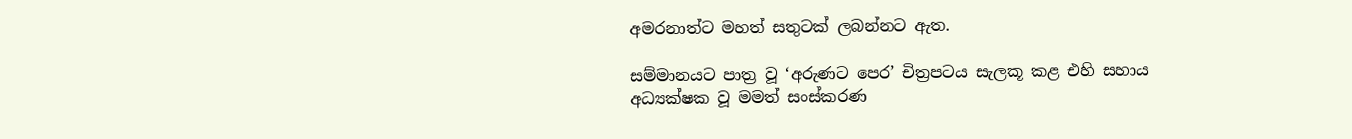අමරනාත්ට මහත් සතුටක් ලබන්නට ඇත.

සම්මානයට පාත්‍ර වූ ‘අරුණට පෙර’ චිත්‍රපටය සැලකූ කළ එහි සහාය අධ්‍යක්ෂක වූ මමත් සංස්කරණ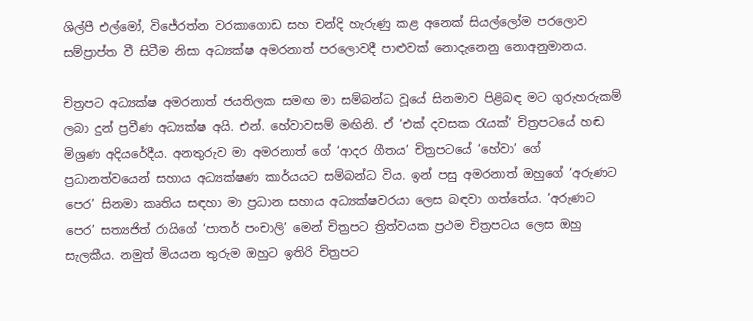ශිල්පී එල්මෝ, විජේරත්න වරකාගොඩ සහ චන්දි හැරුණු කළ අනෙක් සියල්ලෝම පරලොව සම්ප්‍රාප්ත වී සිටීම නිසා අධ්‍යක්ෂ අමරනාත් පරලොවදී පාළුවක් නොදැනෙනු නොඅනුමානය.

චිත්‍රපට අධ්‍යක්ෂ අමරනාත් ජයතිලක සමඟ මා සම්බන්ධ වූයේ සිනමාව පිළිබඳ මට ගුරුහරුකම් ලබා දුන් ප්‍රවීණ අධ්‍යක්ෂ අයි. එන්. හේවාවසම් මඟිනි. ඒ ‘එක් දවසක රැයක්’ චිත්‍රපටයේ හඬ මිශ්‍රණ අදියරේදීය. අනතුරුව මා අමරනාත් ගේ ‘ආදර ගීතය’ චිත්‍රපටයේ ‘හේවා’ ගේ ප්‍රධානත්වයෙන් සහාය අධ්‍යක්ෂණ කාර්යයට සම්බන්ධ විය. ඉන් පසු අමරනාත් ඔහුගේ ‘අරුණට පෙර’ සිනමා කෘතිය සඳහා මා ප්‍රධාන සහාය අධ්‍යක්ෂවරයා ලෙස බඳවා ගත්තේය. ‘අරුණට පෙර’ සත්‍යජිත් රායිගේ ‘පාතර් පංචාලි’ මෙන් චිත්‍රපට ත්‍රිත්වයක ප්‍රථම චිත්‍රපටය ලෙස ඔහු සැලකීය. නමුත් මියයන තුරුම ඔහුට ඉතිරි චිත්‍රපට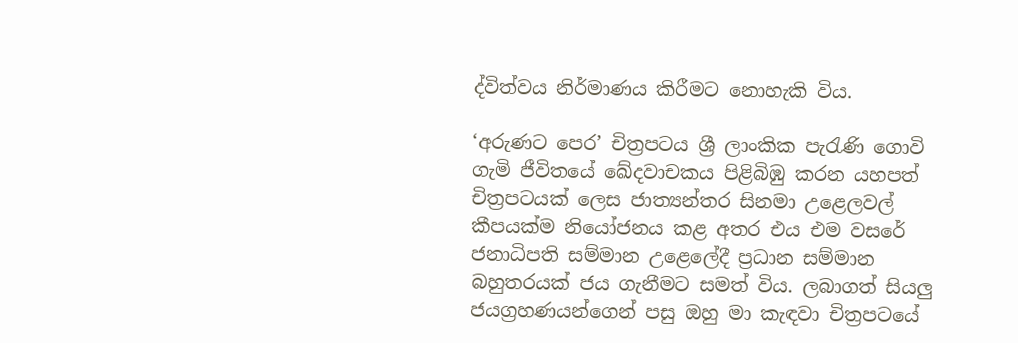ද්විත්වය නිර්මාණය කිරීමට නොහැකි විය.

‘අරුණට පෙර’ චිත්‍රපටය ශ්‍රී ලාංකික පැරැණි ගොවි ගැමි ජීවිතයේ ඛේදවාචකය පිළිබිඹු කරන යහපත් චිත්‍රපටයක් ලෙස ජාත්‍යන්තර සිනමා උළෙලවල් කීපයක්ම නියෝජනය කළ අතර එය එම වසරේ ජනාධිපති සම්මාන උළෙලේදී ප්‍රධාන සම්මාන බහුතරයක් ජය ගැනීමට සමත් විය. ලබාගත් සියලු ජයග්‍රහණයන්ගෙන් පසු ඔහු මා කැඳවා චිත්‍රපටයේ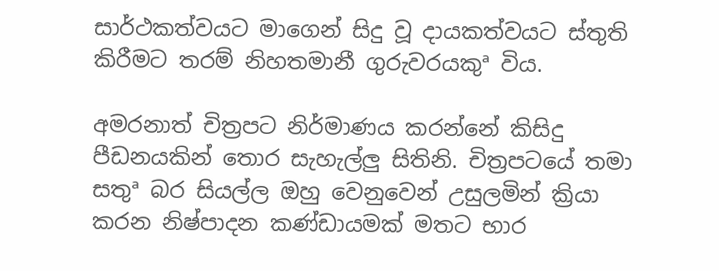සාර්ථකත්වයට මාගෙන් සිදු වූ දායකත්වයට ස්තුති කිරීමට තරම් නිහතමානී ගුරුවරයකුª විය.

අමරනාත් චිත්‍රපට නිර්මාණය කරන්නේ කිසිදු පීඩනයකින් තොර සැහැල්ලු සිතිනි. චිත්‍රපටයේ තමා සතුª බර සියල්ල ඔහු වෙනුවෙන් උසුලමින් ක්‍රියා කරන නිෂ්පාදන කණ්ඩායමක් මතට භාර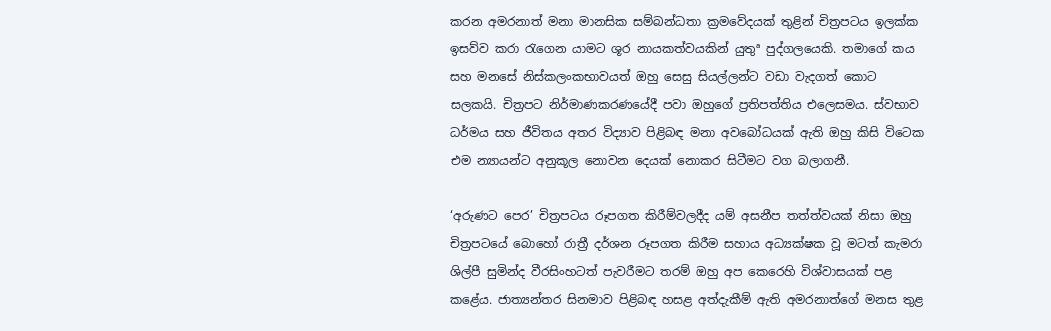කරන අමරනාත් මනා මානසික සම්බන්ධතා ක්‍රමවේදයක් තුළින් චිත්‍රපටය ඉලක්ක ඉසව්ව කරා රැගෙන යාමට ශූර නායකත්වයකින් යුතුª පුද්ගලයෙකි. තමාගේ කය සහ මනසේ නිස්කලංකභාවයත් ඔහු සෙසු සියල්ලන්ට වඩා වැදගත් කොට සලකයි. චිත්‍රපට නිර්මාණකරණයේදී පවා ඔහුගේ ප්‍රතිපත්තිය එලෙසමය. ස්වභාව ධර්මය සහ ජීවිතය අතර විද්‍යාව පිළිබඳ මනා අවබෝධයක් ඇති ඔහු කිසි විටෙක එම න්‍යායන්ට අනුකූල නොවන දෙයක් නොකර සිටීමට වග බලාගනී.

‘අරුණට පෙර’ චිත්‍රපටය රූපගත කිරීම්වලදීද යම් අසනීප තත්ත්වයක් නිසා ඔහු චිත්‍රපටයේ බොහෝ රාත්‍රී දර්ශන රූපගත කිරීම සහාය අධ්‍යක්ෂක වූ මටත් කැමරා ශිල්පී සුමින්ද වීරසිංහටත් පැවරීමට තරම් ඔහු අප කෙරෙහි විශ්වාසයක් පළ කළේය. ජාත්‍යන්තර සිනමාව පිළිබඳ හසළ අත්දැකීම් ඇති අමරනාත්ගේ මනස තුළ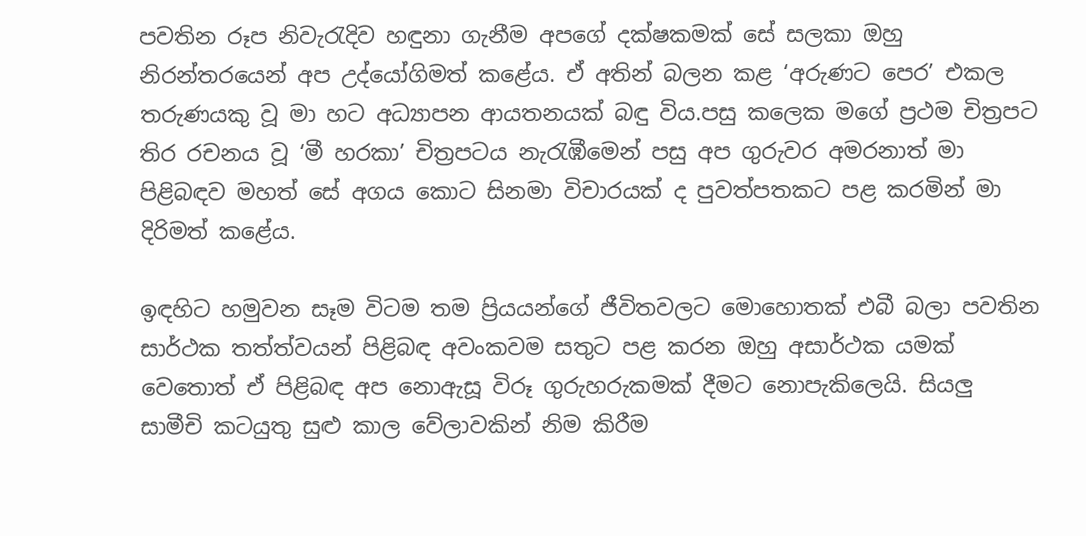පවතින රූප නිවැරැදිව හඳුනා ගැනීම අපගේ දක්ෂකමක් සේ සලකා ඔහු නිරන්තරයෙන් අප උද්යෝගිමත් කළේය. ඒ අතින් බලන කළ ‘අරුණට පෙර’ එකල තරුණයකු වූ මා හට අධ්‍යාපන ආයතනයක් බඳු විය.පසු කලෙක මගේ ප්‍රථම චිත්‍රපට තිර රචනය වූ ‘මී හරකා’ චිත්‍රපටය නැරැඹීමෙන් පසු අප ගුරුවර අමරනාත් මා පිළිබඳව මහත් සේ අගය කොට සිනමා විචාරයක් ද පුවත්පතකට පළ කරමින් මා දිරිමත් කළේය.

ඉඳහිට හමුවන සෑම විටම තම ප්‍රියයන්ගේ ජීවිතවලට මොහොතක් එබී බලා පවතින සාර්ථක තත්ත්වයන් පිළිබඳ අවංකවම සතුට පළ කරන ඔහු අසාර්ථක යමක් වෙතොත් ඒ පිළිබඳ අප නොඇසූ විරූ ගුරුහරුකමක් දීමට නොපැකිලෙයි. සියලු සාමීචි කටයුතු සුළු කාල වේලාවකින් නිම කිරීම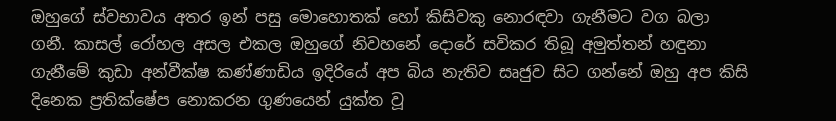ඔහුගේ ස්වභාවය අතර ඉන් පසු මොහොතක් හෝ කිසිවකු නොරඳවා ගැනීමට වග බලා ගනී. කාසල් රෝහල අසල එකල ඔහුගේ නිවහනේ දොරේ සවිකර තිබූ අමුත්තන් හඳුනා ගැනීමේ කුඩා අන්වීක්ෂ කණ්ණාඩිය ඉදිරියේ අප බිය නැතිව සෘජුව සිට ගන්නේ ඔහු අප කිසි දිනෙක ප්‍රතික්ෂේප නොකරන ගුණයෙන් යුක්ත වූ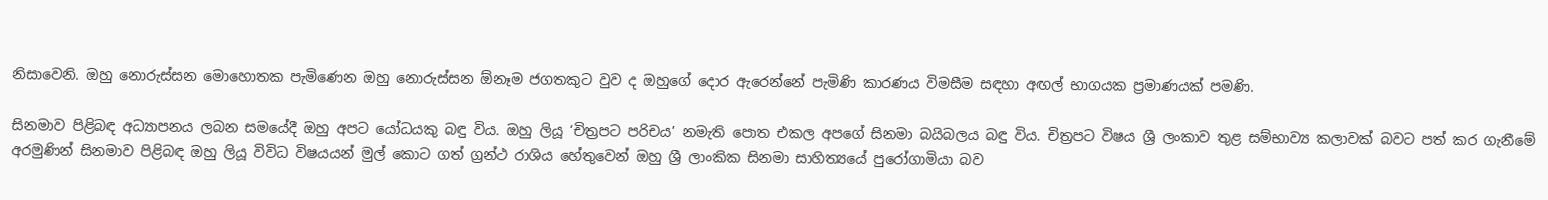නිසාවෙනි. ඔහු නොරුස්සන මොහොතක පැමිණෙන ඔහු නොරුස්සන ඕනෑම ජගතකුට වුව ද ඔහුගේ දොර ඇරෙන්නේ පැමිණි කාරණය විමසීම සඳහා අඟල් භාගයක ප්‍රමාණයක් පමණි.

සිනමාව පිළිබඳ අධ්‍යාපනය ලබන සමයේදී ඔහු අපට යෝධයකු බඳු විය. ඔහු ලියූ ‘චිත්‍රපට පරිචය’ නමැති පොත එකල අපගේ සිනමා බයිබලය බඳු විය. චිත්‍රපට විෂය ශ්‍රී ලංකාව තුළ සම්භාව්‍ය කලාවක් බවට පත් කර ගැනීමේ අරමුණින් සිනමාව පිළිබඳ ඔහු ලියූ විවිධ විෂයයන් මුල් කොට ගත් ග්‍රන්ථ රාශිය හේතුවෙන් ඔහු ශ්‍රී ලාංකික සිනමා සාහිත්‍යයේ පුරෝගාමියා බව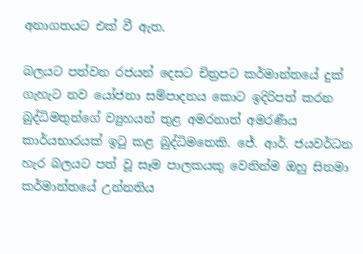අනාගතයට එක් වී ඇත.

බලයට පත්වන රජයන් දෙසට චිත්‍රපට කර්මාන්තයේ දුක් ගැහැට නව යෝජනා සම්පාදනය කොට ඉදිරිපත් කරන බුද්ධිමතුන්ගේ ව්‍යුහයන් තුළ අමරනාත් අමරණීය කාර්යභාරයක් ඉටු කළ බුද්ධිමතෙකි. ජේ. ආර්. ජයවර්ධන හැර බලයට පත් වූ සෑම පාලකයකු වෙතින්ම ඔහු සිනමා කර්මාන්තයේ උන්නතිය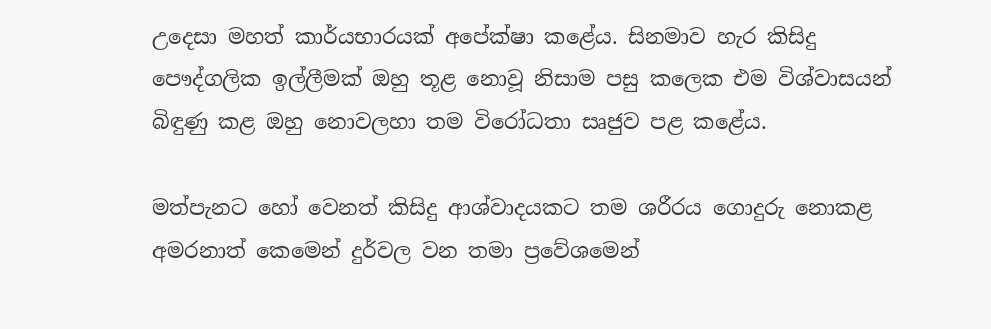උදෙසා මහත් කාර්යභාරයක් අපේක්ෂා කළේය. සිනමාව හැර කිසිදු පෞද්ගලික ඉල්ලීමක් ඔහු තූළ නොවූ නිසාම පසු කලෙක එම විශ්වාසයන් බිඳුණු කළ ඔහු නොවලහා තම විරෝධතා සෘජුව පළ කළේය.

මත්පැනට හෝ වෙනත් කිසිදු ආශ්වාදයකට තම ශරීරය ගොදුරු නොකළ අමරනාත් කෙමෙන් දුර්වල වන තමා ප්‍රවේශමෙන්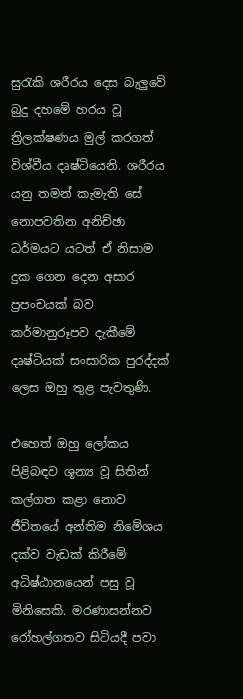සුරැකි ශරීරය දෙස බැලුවේ බුදු දහමේ හරය වූ ත්‍රිලක්ෂණය මුල් කරගත් විශ්වීය දෘෂ්ටියෙනි. ශරීරය යනු තමන් කැමැති සේ නොපවතින අනිච්ඡා ධර්මයට යටත් ඒ නිසාම දුක ගෙන දෙන අසාර ප්‍රපංචයක් බව කර්මානුරූපව දැකීමේ දෘෂ්ටියක් සංසාරික පුරද්දක් ලෙස ඔහු තුළ පැවතුණි.

එහෙත් ඔහු ලෝකය පිළිබඳව ශූන්‍ය වූ සිතින් කල්ගත කළා නොව ජීවිතයේ අන්තිම නිමේශය දක්ව වැඩක් කිරීමේ අධිෂ්ඨානයෙන් පසු වූ මිනිසෙකි. මරණාසන්නව රෝහල්ගතව සිටියදී පවා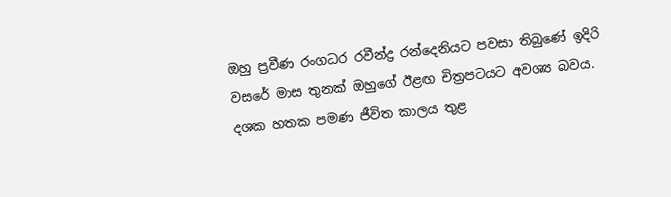ඔහු ප්‍රවීණ රංගධර රවීන්ද්‍ර රන්දෙනියට පවසා තිබුණේ ඉදිරි වසරේ මාස තුනක් ඔහුගේ ඊළඟ චිත්‍රපටයට අවශ්‍ය බවය. දශක හතක පමණ ජීවිත කාලය තුළ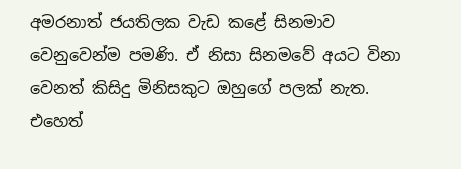අමරනාත් ජයතිලක වැඩ කළේ සිනමාව වෙනුවෙන්ම පමණි. ඒ නිසා සිනමවේ අයට විනා වෙනත් කිසිදු මිනිසකුට ඔහුගේ පලක් නැත. එහෙත්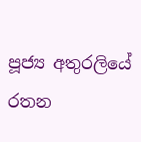පූජ්‍ය අතුරලියේ රතන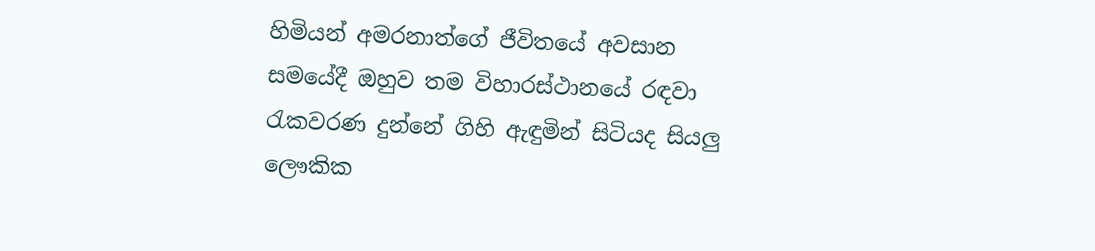හිමියන් අමරනාත්ගේ ජීවිතයේ අවසාන සමයේදී ඔහුව තම විහාරස්ථානයේ රඳවා රැකවරණ දුන්නේ ගිහි ඇඳුමින් සිටියද සියලු ලෞකික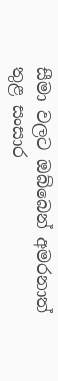සීමා වලට ඔබ්බෙන් අමරනාත් තුළ සංසාර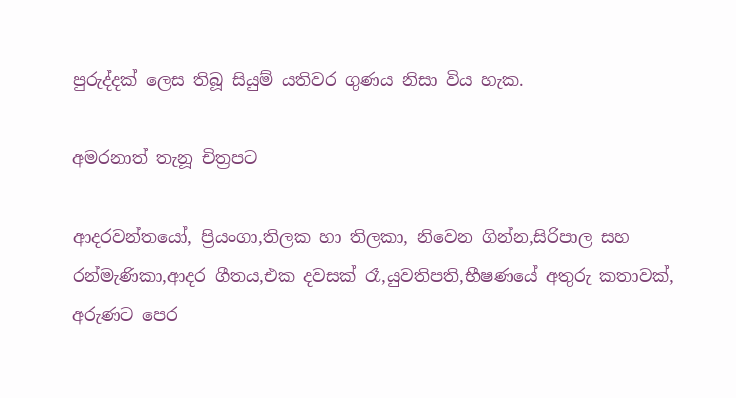පුරුද්දක් ලෙස තිබූ සියුම් යතිවර ගුණය නිසා විය හැක.

අමරනාත් තැනූ චිත්‍රපට

ආදරවන්තයෝ, ප්‍රියංගා,තිලක හා තිලකා, නිවෙන ගින්න,සිරිපාල සහ රන්මැණිකා,ආදර ගීතය,එක දවසක් රෑ,යුවතිපති,භීෂණයේ අතුරු කතාවක්, අරුණට පෙර